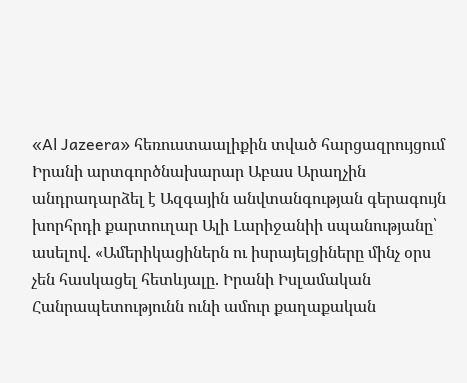«Al Jazeera» հեռուստաալիքին տված հարցազրույցում Իրանի արտգործնախարար Աբաս Արաղչին անդրադարձել է Ազգային անվտանգության գերագույն խորհրդի քարտուղար Ալի Լարիջանիի սպանությանը՝ ասելով. «Ամերիկացիներն ու իսրայելցիները մինչ օրս չեն հասկացել հետևյալը. Իրանի Իսլամական Հանրապետությունն ունի ամուր քաղաքական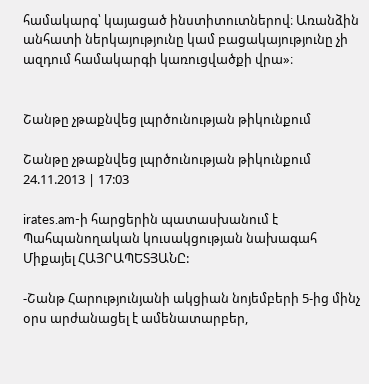համակարգ՝ կայացած ինստիտուտներով։ Առանձին անհատի ներկայությունը կամ բացակայությունը չի ազդում համակարգի կառուցվածքի վրա»։


Շանթը չթաքնվեց լպրծունության թիկունքում

Շանթը չթաքնվեց լպրծունության թիկունքում
24.11.2013 | 17:03

irates.am-ի հարցերին պատասխանում է Պահպանողական կուսակցության նախագահ Միքայել ՀԱՅՐԱՊԵՏՅԱՆԸ:

-Շանթ Հարությունյանի ակցիան նոյեմբերի 5-ից մինչ օրս արժանացել է ամենատարբեր,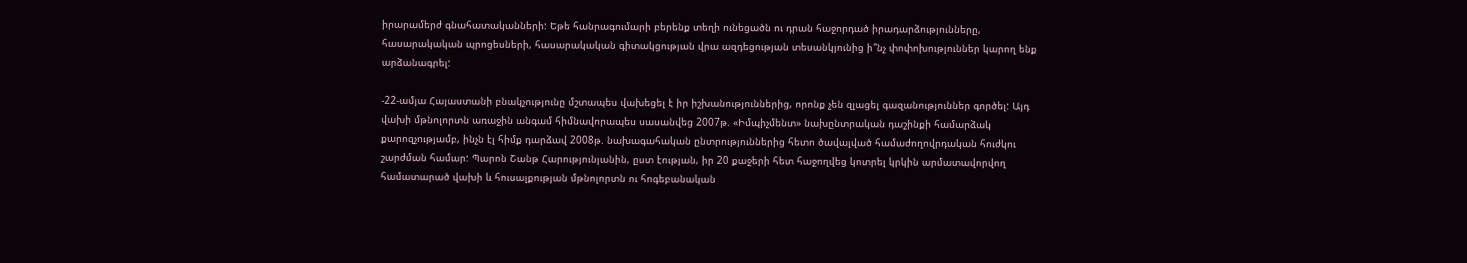իրարամերժ գնահատականների: Եթե հանրագումարի բերենք տեղի ունեցածն ու դրան հաջորդած իրադարձությունները, հասարակական պրոցեսների, հասարակական գիտակցության վրա ազդեցության տեսանկյունից ի՞նչ փոփոխություններ կարող ենք արձանագրել:

-22-ամյա Հայաստանի բնակչությունը մշտապես վախեցել է իր իշխանություններից, որոնք չեն զլացել գազանություններ գործել: Այդ վախի մթնոլորտն առաջին անգամ հիմնավորապես սասանվեց 2007թ. «Իմպիչմենտ» նախընտրական դաշինքի համարձակ քարոզչությամբ, ինչն էլ հիմք դարձավ 2008թ. նախագահական ընտրություններից հետո ծավալված համաժողովրդական հուժկու շարժման համար: Պարոն Շանթ Հարությունյանին, ըստ էության, իր 20 քաջերի հետ հաջողվեց կոտրել կրկին արմատավորվող համատարած վախի և հուսալքության մթնոլորտն ու հոգեբանական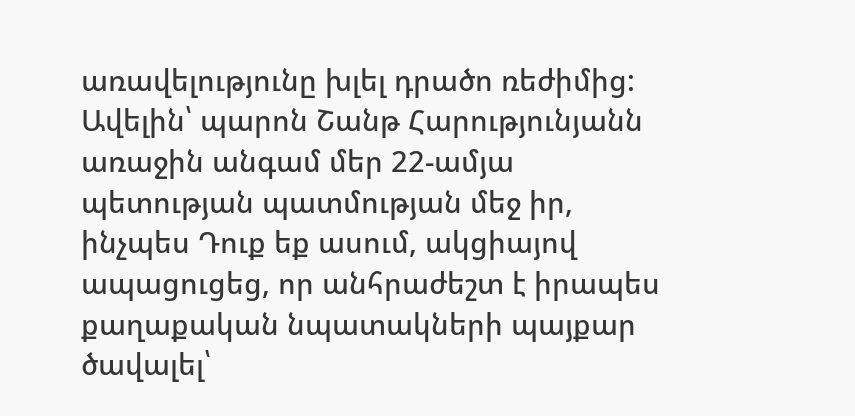առավելությունը խլել դրածո ռեժիմից: Ավելին՝ պարոն Շանթ Հարությունյանն առաջին անգամ մեր 22-ամյա պետության պատմության մեջ իր, ինչպես Դուք եք ասում, ակցիայով ապացուցեց, որ անհրաժեշտ է իրապես քաղաքական նպատակների պայքար ծավալել՝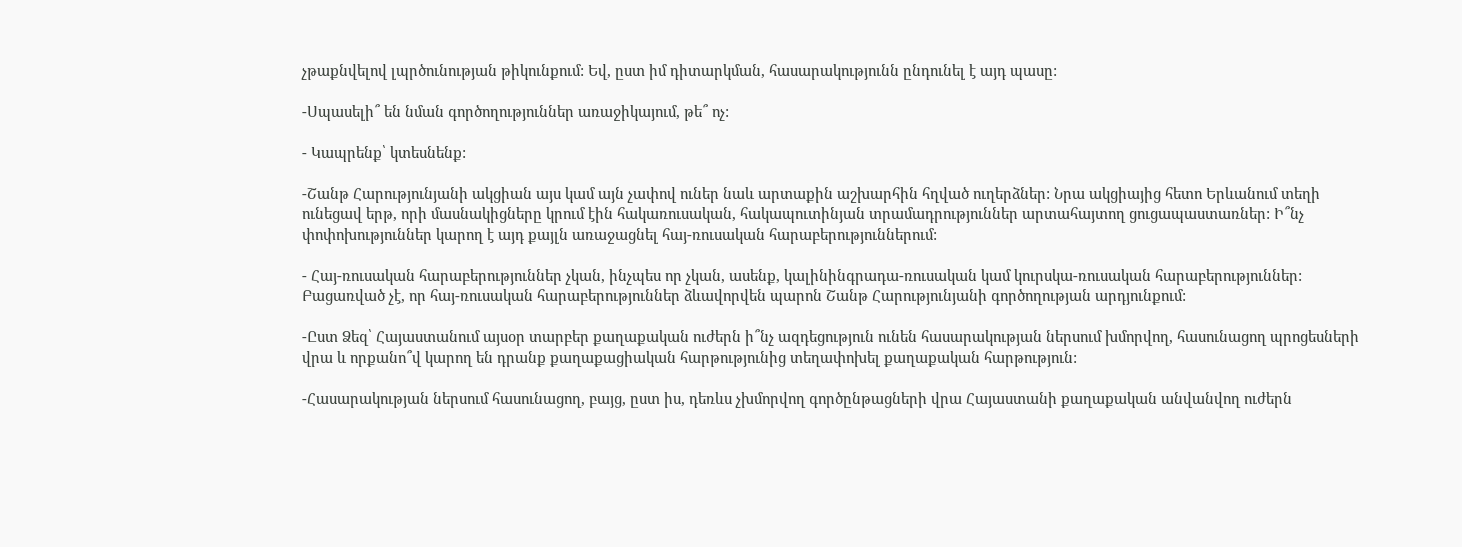չթաքնվելով լպրծունության թիկունքում: Եվ, ըստ իմ դիտարկման, հասարակությունն ընդունել է այդ պասը:

-Սպասելի՞ են նման գործողություններ առաջիկայում, թե՞ ոչ:

- Կապրենք՝ կտեսնենք:

-Շանթ Հարությունյանի ակցիան այս կամ այն չափով ուներ նաև արտաքին աշխարհին հղված ուղերձներ: Նրա ակցիայից հետո Երևանում տեղի ունեցավ երթ, որի մասնակիցները կրում էին հակառուսական, հակապուտինյան տրամադրություններ արտահայտող ցուցապաստառներ: Ի՞նչ փոփոխություններ կարող է այդ քայլն առաջացնել հայ-ռուսական հարաբերություններում:

- Հայ-ռուսական հարաբերություններ չկան, ինչպես որ չկան, ասենք, կալինինգրադա-ռուսական կամ կուրսկա-ռուսական հարաբերություններ: Բացառված չէ, որ հայ-ռուսական հարաբերություններ ձևավորվեն պարոն Շանթ Հարությունյանի գործողության արդյունքում:

-Ըստ Ձեզ՝ Հայաստանում այսօր տարբեր քաղաքական ուժերն ի՞նչ ազդեցություն ունեն հասարակության ներսում խմորվող, հասունացող պրոցեսների վրա և որքանո՞վ կարող են դրանք քաղաքացիական հարթությունից տեղափոխել քաղաքական հարթություն:

-Հասարակության ներսում հասունացող, բայց, ըստ իս, դեռևս չխմորվող գործընթացների վրա Հայաստանի քաղաքական անվանվող ուժերն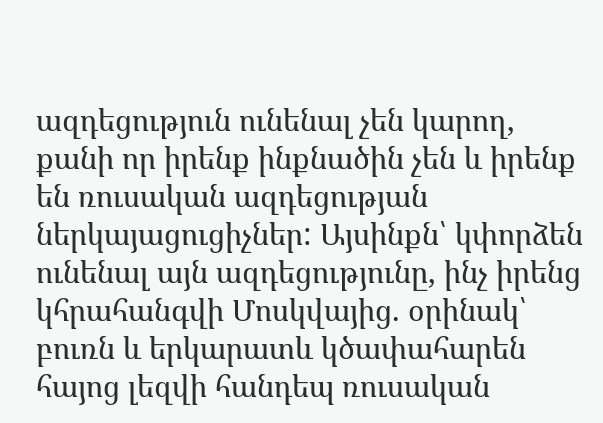ազդեցություն ունենալ չեն կարող, քանի որ իրենք ինքնածին չեն և իրենք են ռուսական ազդեցության ներկայացուցիչներ: Այսինքն՝ կփորձեն ունենալ այն ազդեցությունը, ինչ իրենց կհրահանգվի Մոսկվայից. օրինակ՝ բուռն և երկարատև կծափահարեն հայոց լեզվի հանդեպ ռուսական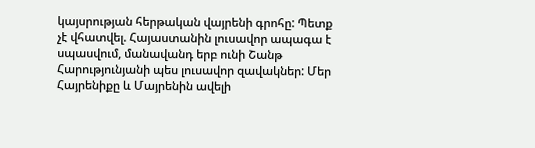կայսրության հերթական վայրենի գրոհը: Պետք չէ վհատվել. Հայաստանին լուսավոր ապագա է սպասվում, մանավանդ երբ ունի Շանթ Հարությունյանի պես լուսավոր զավակներ: Մեր Հայրենիքը և Մայրենին ավելի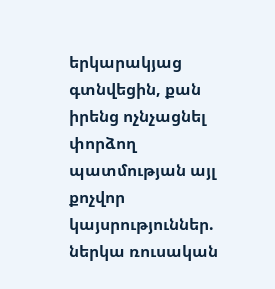երկարակյաց գտնվեցին, քան իրենց ոչնչացնել փորձող պատմության այլ քոչվոր կայսրություններ. ներկա ռուսական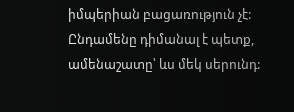իմպերիան բացառություն չէ: Ընդամենը դիմանալ է պետք, ամենաշատը՝ ևս մեկ սերունդ: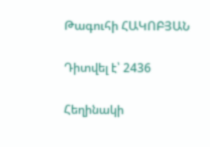Թագուհի ՀԱԿՈԲՅԱՆ

Դիտվել է՝ 2436

Հեղինակի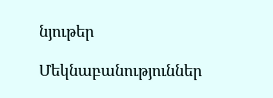նյութեր

Մեկնաբանություններ